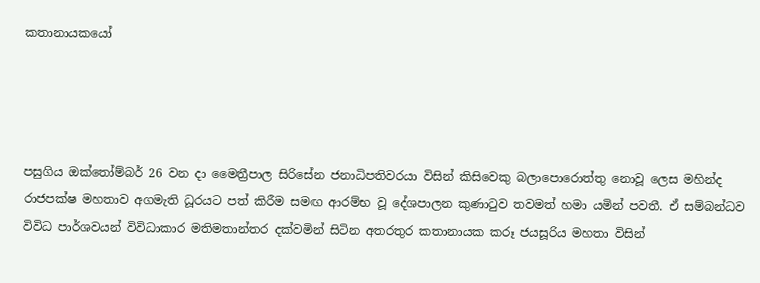කතානායකයෝ




පසුගිය ඔක්තෝම්බර් 26 වන දා මෛත්‍රීපාල සිරිසේන ජනාධිපතිවරයා විසින් කිසිවෙකු බලාපොරොත්තු නොවූ ලෙස මහින්ද රාජපක්ෂ මහතාව අගමැති ධූරයට පත් කිරීම සමඟ ආරම්භ වූ දේශපාලන කුණාටුව තවමත් හමා යමින් පවතී. ඒ සම්බන්ධව විවිධ පාර්ශවයන් විවිධාකාර මතිමතාන්තර දක්වමින් සිටින අතරතුර කතානායක කරූ ජයසූරිය මහතා විසින්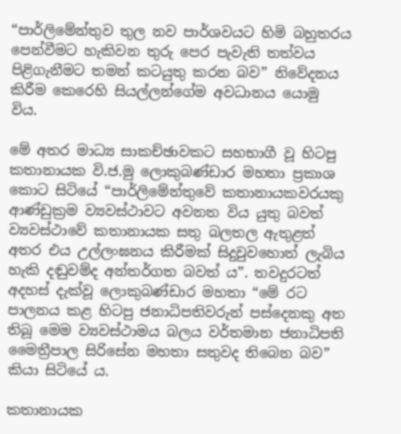“පාර්ලිමේන්තුව තුල නව පාර්ශවයට හිමි බහුතරය පෙන්වීමට හැකිවන තුරු පෙර පැවැති තත්වය පිළිගැනීමට තමන් කටයුතු කරන බව” නිවේදනය කිරීම කෙරෙහි සියල්ලන්ගේම අවධානය යොමු විය.

මේ අතර මාධ්‍ය සාකච්ඡාවකට සහභාගී වූ හිටපු කතානායක වි.ජ.මු ලොකුබණ්ඩාර මහතා ප්‍රකාශ කොට සිටියේ “පාර්ලිමේන්තුවේ කතානායකවරයකු ආණ්ඩුක්‍රම ව්‍යවස්ථාවට අවනත විය යුතු බවත් ව්‍යවස්ථාවේ කතානායක සතු බලතල ඇතුළත් අතර එය උල්ලංඝනය කිරීමක් සිදුවුවහොත් ලැබිය හැකි දඬුවම්ද අන්තර්ගත බවත් ය”. තවදුරටත් අදහස් දැක්වූ ලොකුබණ්ඩාර මහතා “මේ රට පාලනය කළ හිටපු ජනාධිපතිවරුන් පස්දෙනකු අත තිබූ මෙම ව්‍යවස්ථාමය බලය වර්තමාන ජනාධිපති මෛත්‍රීපාල සිරිසේන මහතා සතුවද තිබෙන බව” කියා සිටියේ ය.

කතානායක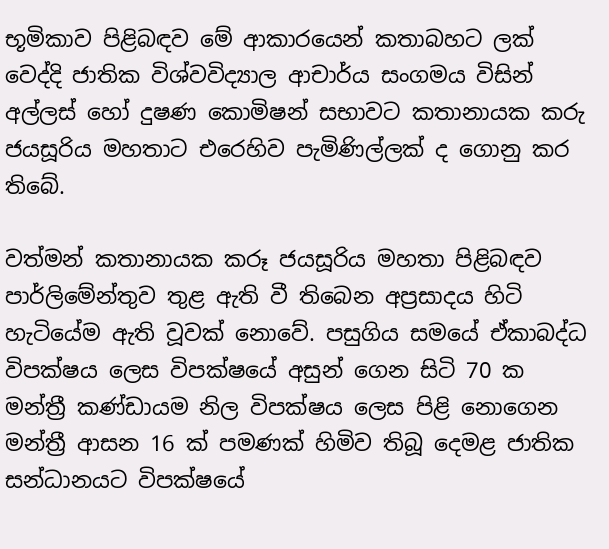භූමිකාව පිළිබඳව මේ ආකාරයෙන් කතාබහට ලක් වෙද්දි ජාතික විශ්වවිද්‍යාල ආචාර්ය සංගමය විසින් අල්ලස් හෝ දුෂණ කොමිෂන් සභාවට කතානායක කරු ජයසූරිය මහතාට එරෙහිව පැමිණිල්ලක් ද ගොනු කර තිබේ.

වත්මන් කතානායක කරූ ජයසූරිය මහතා පිළිබඳව පාර්ලිමේන්තුව තුළ ඇති වී තිබෙන අප්‍රසාදය හිටි හැටියේම ඇති වූවක් නොවේ. පසුගිය සමයේ ඒකාබද්ධ විපක්ෂය ලෙස විපක්ෂයේ අසුන් ගෙන සිටි 70 ක මන්ත්‍රී කණ්ඩායම නිල විපක්ෂය ලෙස පිළි නොගෙන මන්ත්‍රී ආසන 16 ක් පමණක් හිමිව තිබූ දෙමළ ජාතික සන්ධානයට විපක්ෂයේ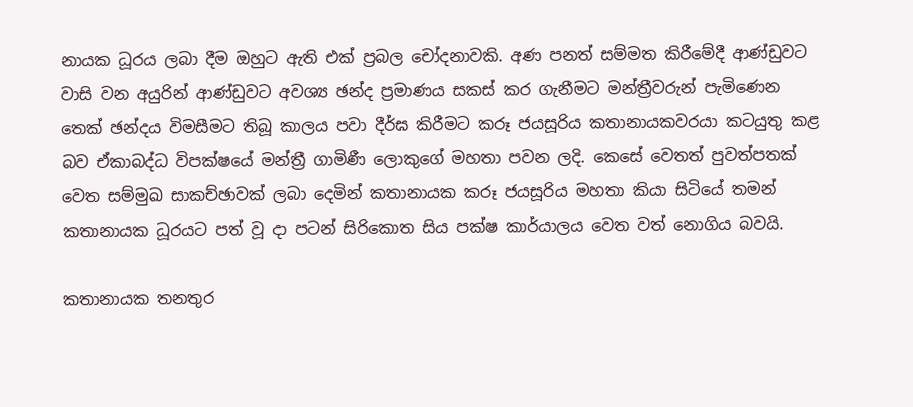නායක ධූරය ලබා දීම ඔහුට ඇති එක් ප්‍රබල චෝදනාවකි. අණ පනත් සම්මත කිරීමේදී ආණ්ඩුවට වාසි වන අයුරින් ආණ්ඩුවට අවශ්‍ය ඡන්ද ප්‍රමාණය සකස් කර ගැනීමට මන්ත්‍රීවරුන් පැමිණෙන තෙක් ඡන්දය විමසීමට තිබූ කාලය පවා දීර්ඝ කිරීමට කරූ ජයසූරිය කතානායකවරයා කටයුතු කළ බව ඒකාබද්ධ විපක්ෂයේ මන්ත්‍රී ගාමිණී ලොකුගේ මහතා පවන ලදි. කෙසේ වෙතත් පුවත්පතක් වෙත සම්මුඛ සාකච්ඡාවක් ලබා දෙමින් කතානායක කරූ ජයසූරිය මහතා කියා සිටියේ තමන් කතානායක ධූරයට පත් වූ දා පටන් සිරිකොත සිය පක්ෂ කාර්යාලය වෙත වත් නොගිය බවයි.

කතානායක තනතුර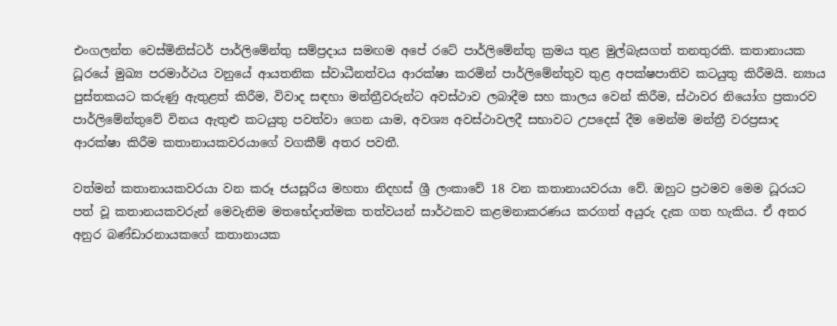එංගලන්ත වෙස්මිනිස්ටර් පාර්ලිමේන්තු සම්ප්‍රදාය සමඟම අපේ රටේ පාර්ලිමේන්තු ක්‍රමය තුළ මුල්බැසගත් තනතුරකි. කතානායක ධූරයේ මුඛ්‍ය පරමාර්ථය වනුයේ ආයතනික ස්වාධීනත්වය ආරක්ෂා කරමින් පාර්ලිමේන්තුව තුළ අපක්ෂපාතිව කටයුතු කිරීමයි. න්‍යාය පුස්තකයට කරුණු ඇතුළත් කිරීම, විවාද සඳහා මන්ත්‍රීවරුන්ට අවස්ථාව ලබාදීම සහ කාලය වෙන් කිරීම, ස්ථාවර නියෝග ප්‍රකාරව පාර්ලිමේන්තුවේ විනය ඇතුළු කටයුතු පවත්වා ගෙන යාම, අවශ්‍ය අවස්ථාවලදී සභාවට උපදෙස් දීම මෙන්ම මන්ත්‍රී වරප්‍රසාද ආරක්ෂා කිරීම කතානායකවරයාගේ වගකීම් අතර පවතී.

වත්මන් කතානායකවරයා වන කරූ ජයසූරිය මහතා නිදහස් ශ්‍රී ලංකාවේ 18 වන කතානායවරයා වේ. ඔහුට ප්‍රථමව මෙම ධූරයට පත් වූ කතානයකවරුන් මෙවැනිම මතභේදාත්මක තත්වයන් සාර්ථකව කළමනාකරණය කරගත් අයුරු දැක ගත හැකිය. ඒ අතර අනුර බණ්ඩාරනායකගේ කතානායක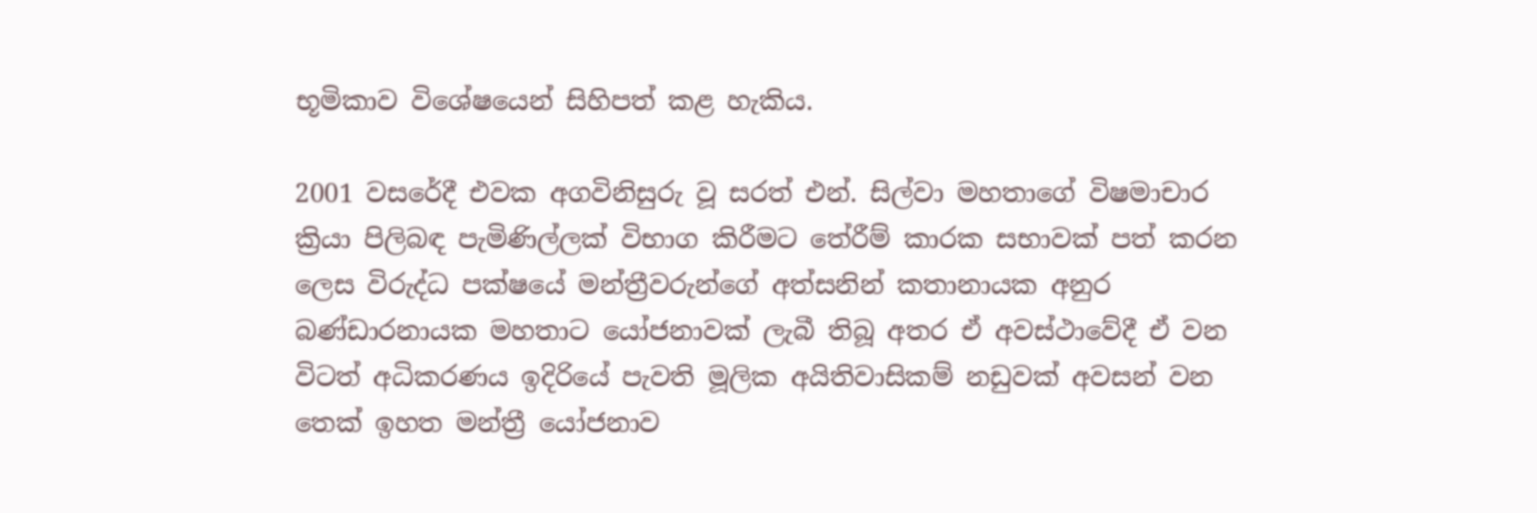භූමිකාව විශේෂයෙන් සිහිපත් කළ හැකිය.

2001 වසරේදී එවක අගවිනිසුරු වූ සරත් එන්. සිල්වා මහතාගේ විෂමාචාර ක්‍රියා පිලිබඳ පැමිණිල්ලක් විභාග කිරීමට තේරීම් කාරක සභාවක් පත් කරන ලෙස විරුද්ධ පක්ෂයේ මන්ත්‍රීවරුන්ගේ අත්සනින් කතානායක අනුර බණ්ඩාරනායක මහතාට යෝජනාවක් ලැබී තිබූ අතර ඒ අවස්ථාවේදී ඒ වන විටත් අධිකරණය ඉදිරියේ පැවති මූලික අයිතිවාසිකම් නඩුවක් අවසන් වන තෙක් ඉහත මන්ත්‍රී යෝජනාව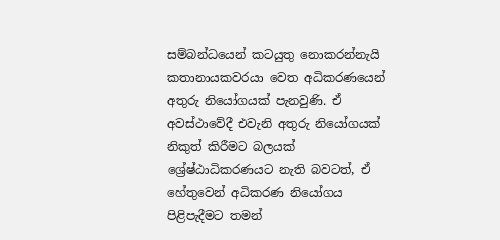සම්බන්ධයෙන් කටයුතු නොකරන්නැයි කතානායකවරයා වෙත අධිකරණයෙන් අතුරු නියෝගයක් පැනවුණි. ඒ අවස්ථාවේදී එවැනි අතුරු නියෝගයක් නිකුත් කිරීමට බලයක් ශ්‍රේෂ්ඨාධිකරණයට නැති බවටත්, ඒ හේතුවෙන් අධිකරණ නියෝගය පිළිපැදීමට තමන්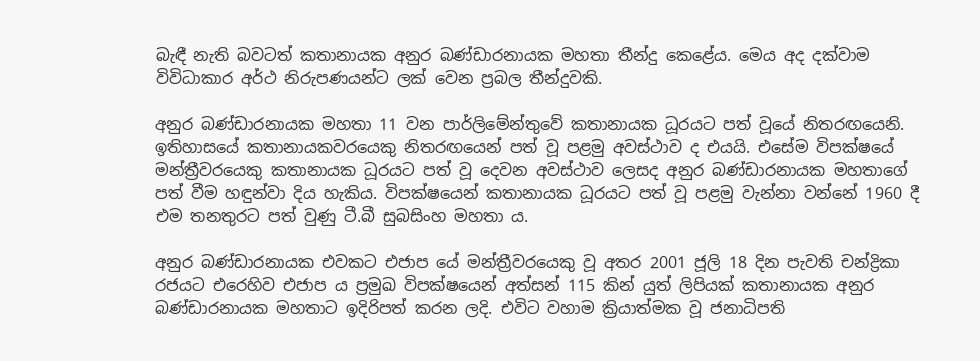බැඳී නැති බවටත් කතානායක අනුර බණ්ඩාරනායක මහතා තීන්දු කෙළේය. මෙය අද දක්වාම විවිධාකාර අර්ථ නිරුපණයන්ට ලක් වෙන ප්‍රබල තීන්දුවකි.

අනුර බණ්ඩාරනායක මහතා 11 වන පාර්ලිමේන්තුවේ කතානායක ධූරයට පත් වූයේ නිතරඟයෙනි. ඉතිහාසයේ කතානායකවරයෙකු නිතරඟයෙන් පත් වූ පළමු අවස්ථාව ද එයයි. එසේම විපක්ෂයේ මන්ත්‍රීවරයෙකු කතානායක ධූරයට පත් වූ දෙවන අවස්ථාව ලෙසද අනුර බණ්ඩාරනායක මහතාගේ පත් වීම හඳුන්වා දිය හැකිය. විපක්ෂයෙන් කතානායක ධූරයට පත් වූ පළමු වැන්නා වන්නේ 1960 දී එම තනතුරට පත් වුණු ටී.බී සුබසිංහ මහතා ය.

අනුර බණ්ඩාරනායක එවකට එජාප යේ මන්ත්‍රීවරයෙකු වූ අතර 2001 ජූලි 18 දින පැවති චන්ද්‍රිකා රජයට එරෙහිව එජාප ය ප්‍රමුඛ විපක්ෂයෙන් අත්සන් 115 කින් යුත් ලිපියක් කතානායක අනුර බණ්ඩාරනායක මහතාට ඉදිරිපත් කරන ලදි. එවිට වහාම ක්‍රියාත්මක වූ ජනාධිපති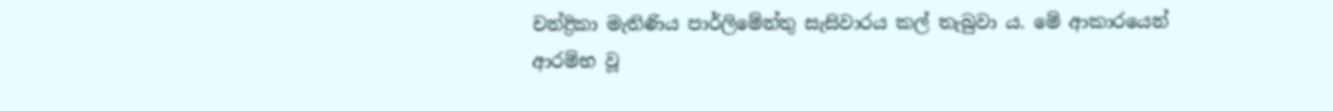චන්ද්‍රිකා මැතිණිය පාර්ලිමේන්තු සැසිවාරය කල් තැබුවා ය. මේ ආකාරයෙන් ආරම්භ වූ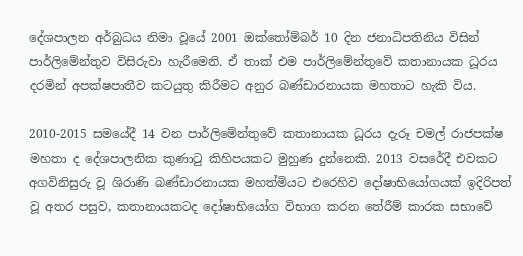දේශපාලන අර්බුධය නිමා වූයේ 2001 ඔක්තෝම්බර් 10 දින ජනාධිපතිනිය විසින් පාර්ලිමේන්තුව විසිරුවා හැරීමෙනි. ඒ තාක් එම පාර්ලිමේන්තුවේ කතානායක ධූරය දරමින් අපක්ෂපාතීව කටයුතු කිරීමට අනුර බණ්ඩාරනායක මහතාට හැකි විය.

2010-2015 සමයේදී 14 වන පාර්ලිමේන්තුවේ කතානායක ධූරය දැරූ චමල් රාජපක්ෂ මහතා ද දේශපාලනික කුණාටු කිහිපයකට මුහුණ දුන්නෙකි. 2013 වසරේදී එවකට අගවිනිසුරු වූ ශිරාණි බණ්ඩාරනායක මහත්මියට එරෙහිව දෝෂාභියෝගයක් ඉදිරිපත් වූ අතර පසුව, කතානායකටද දෝෂාභියෝග විභාග කරන තේරීම් කාරක සභාවේ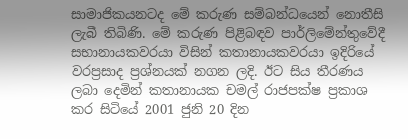සාමාජිකයනටද මේ කරුණ සම්බන්ධයෙන් නොතීසි ලැබී තිබිණි. මේ කරුණ පිළිබඳව පාර්ලිමේන්තුවේදී සභානායකවරයා විසින් කතානායකවරයා ඉදිරියේ වරප්‍රසාද ප්‍රශ්නයක් නගන ලදි. ඊට සිය තීරණය ලබා දෙමින් කතානායක චමල් රාජපක්ෂ ප්‍රකාශ කර සිටියේ 2001 ජුනි 20 දින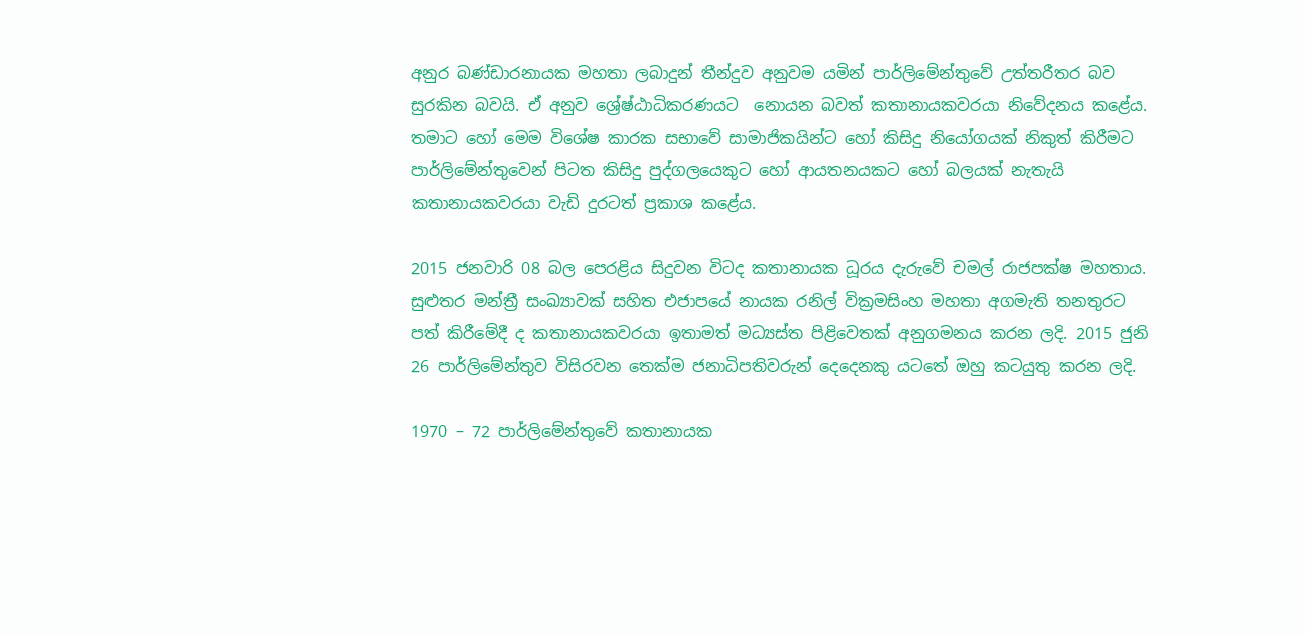අනුර බණ්ඩාරනායක මහතා ලබාදුන් තීන්දුව අනුවම යමින් පාර්ලිමේන්තුවේ උත්තරීතර බව සුරකින බවයි. ඒ අනුව ශ්‍රේෂ්ඨාධිකරණයට  නොයන බවත් කතානායකවරයා නිවේදනය කළේය. තමාට හෝ මෙම විශේෂ කාරක සභාවේ සාමාජිකයින්ට හෝ කිසිදු නියෝගයක් නිකුත් කිරීමට පාර්ලිමේන්තුවෙන් පිටත කිසිදු පුද්ගලයෙකුට හෝ ආයතනයකට හෝ බලයක් නැතැයි කතානායකවරයා වැඩි දුරටත් ප්‍රකාශ කළේය.

2015 ජනවාරි 08 බල පෙරළිය සිදුවන විටද කතානායක ධූරය දැරුවේ චමල් රාජපක්ෂ මහතාය. සුළුතර මන්ත්‍රී සංඛ්‍යාවක් සහිත එජාපයේ නායක රනිල් වික්‍රමසිංහ මහතා අගමැති තනතුරට පත් කිරීමේදී ද කතානායකවරයා ඉතාමත් මධ්‍යස්ත පිළිවෙතක් අනුගමනය කරන ලදි. 2015 ජුනි 26 පාර්ලිමේන්තුව විසිරවන තෙක්ම ජනාධිපතිවරුන් දෙදෙනකු යටතේ ඔහු කටයුතු කරන ලදි.

1970 – 72 පාර්ලිමේන්තුවේ කතානායක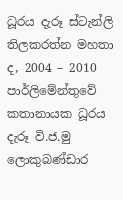ධූරය දැරූ ස්ටැන්ලි තිලකරත්න මහතා ද, 2004 – 2010 පාර්ලිමේන්තුවේ කතානායක ධූරය දැරූ වි.ජ.මු ලොකුබණ්ඩාර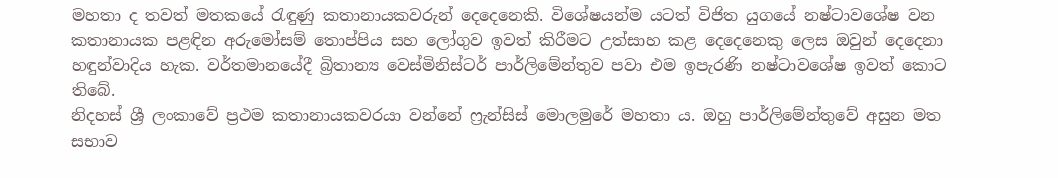මහතා ද තවත් මතකයේ රැඳුණු කතානායකවරුන් දෙදෙනෙකි. විශේෂයන්ම යටත් විජිත යුගයේ නෂ්ටාවශේෂ වන කතානායක පළඳින අරුමෝසම් තොප්පිය සහ ලෝගුව ඉවත් කිරීමට උත්සාහ කළ දෙදෙනෙකු ලෙස ඔවුන් දෙදෙනා හඳුන්වාදිය හැක. වර්තමානයේදී බ්‍රිතාන්‍ය වෙස්මිනිස්ටර් පාර්ලිමේන්තුව පවා එම ඉපැරණි නෂ්ටාවශේෂ ඉවත් කොට තිබේ.
නිදහස් ශ්‍රී ලංකාවේ ප්‍රථම කතානායකවරයා වන්නේ ෆ්‍රැන්සිස් මොලමුරේ මහතා ය. ඔහු පාර්ලිමේන්තුවේ අසුන මත සභාව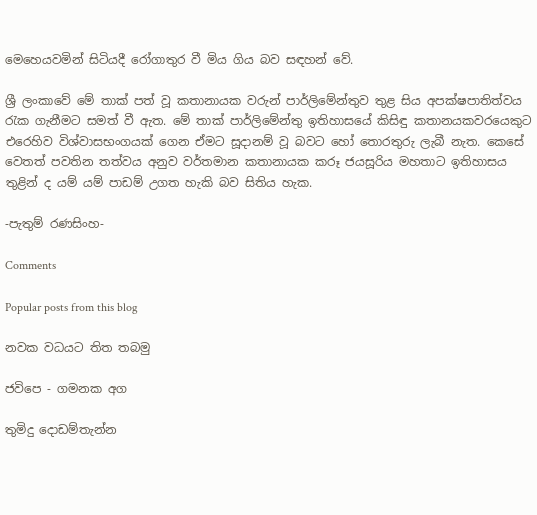මෙහෙයවමින් සිටියදී රෝගාතුර වී මිය ගිය බව සඳහන් වේ.

ශ්‍රී ලංකාවේ මේ තාක් පත් වූ කතානායක වරුන් පාර්ලිමේන්තුව තුළ සිය අපක්ෂපාතිත්වය රැක ගැනීමට සමත් වී ඇත. මේ තාක් පාර්ලිමේන්තු ඉතිහාසයේ කිසිඳු කතානයකවරයෙකුට එරෙහිව විශ්වාසභංගයක් ගෙන ඒමට සූදානම් වූ බවට හෝ තොරතුරු ලැබී නැත. කෙසේ වෙතත් පවතින තත්වය අනුව වර්තමාන කතානායක කරූ ජයසූරිය මහතාට ඉතිහාසය තුළින් ද යම් යම් පාඩම් උගත හැකි බව සිතිය හැක.

-පැතුම් රණසිංහ-

Comments

Popular posts from this blog

නවක වධයට තිත තබමු

ජවිපෙ - ගමනක අග

තුමිදු දොඩම්තැන්න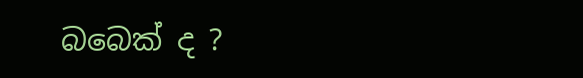බබෙක් ද ?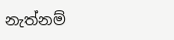නැත්නම්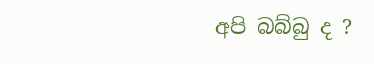අපි බබ්බු ද ?